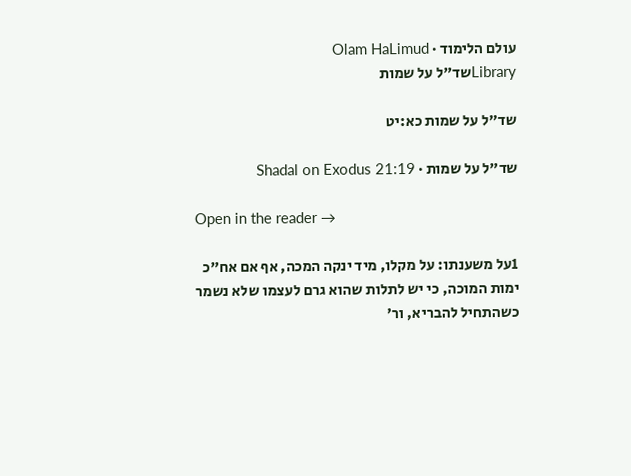עולם הלימוד · Olam HaLimud
Libraryשד"ל על שמות

שד"ל על שמות כא:יט

שד"ל על שמות · Shadal on Exodus 21:19

Open in the reader →

1על משענתו: על מקלו, מיד ינקה המכה, אף אם אח"כ ימות המוכה, כי יש לתלות שהוא גרם לעצמו שלא נשמר כשהתחיל להבריא, ור'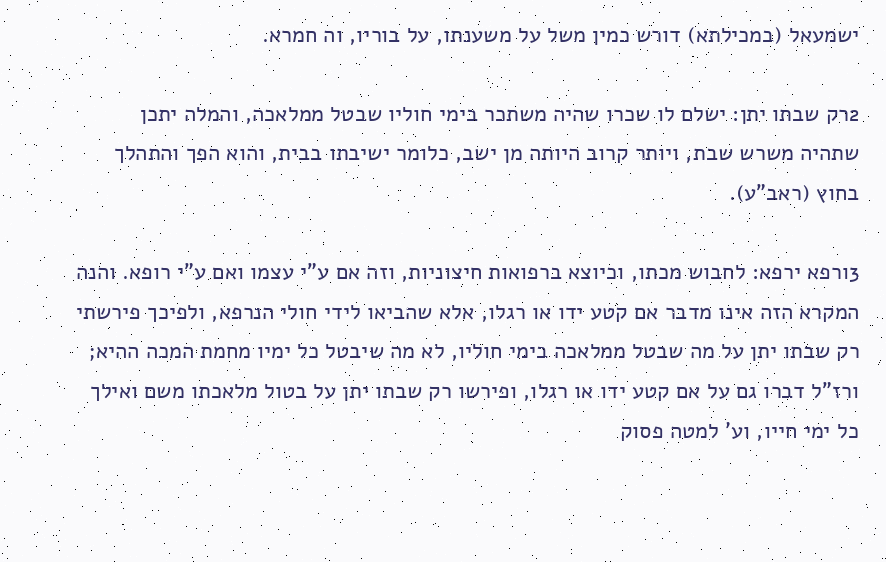ישמעאל (במכילתא) דורש כמין משל על משענתו, על בוריו, וה חמרא.

2רק שבתו יתן: ישלם לו שכרו שהיה משתכר בימי חוליו שבטל ממלאכה, והמלה יתכן שתהיה משרש שבת, ויותר קרוב היותה מן ישב, כלומר ישיבתו בבית, והוא הפך והתהלך בחוץ (ראב"ע).

3ורפא ירפא: לחבוש מכתו, וכיוצא ברפואות חיצוניות, וזה אם ע"י עצמו ואם ע"י רופא. והנה המקרא הזה אינו מדבר אם קטע ידו או רגלו, אלא שהביאו לידי חולי הנרפא, ולפיכך פירשתי רק שבתו יתן על מה שבטל ממלאכה בימי חוליו, לא מה שיבטל כל ימיו מחמת המכה ההיא; ורז"ל דברו גם על אם קטע ידו או רגלו, ופירשו רק שבתו יתן על בטול מלאכתו משם ואילך כל ימי חייו, וע' למטה פסוק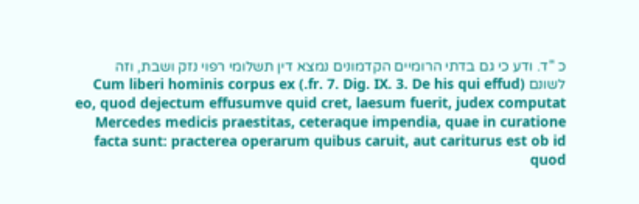כ "ד. ודע כי גם בדתי הרומיים הקדמונים נמצא דין תשלומי רפוי נזק ושבת, וזה לשונם (fr. 7. Dig. IX. 3. De his qui effud.) Cum liberi hominis corpus ex eo, quod dejectum effusumve quid cret, laesum fuerit, judex computat Mercedes medicis praestitas, ceteraque impendia, quae in curatione facta sunt: practerea operarum quibus caruit, aut cariturus est ob id quod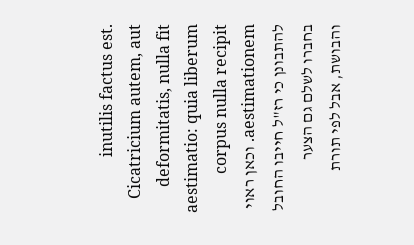inutilis factus est. Cicatricium autem, aut deformitatis, nulla fit aestimatio: quia liberum corpus nulla recipit aestimationem. וכאן ראוי להתבונן כי רז"ל חייבו החובל בחברו לשלם גם הצער והבושת, אבל לפי תורת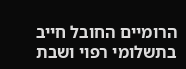הרומיים החובל חייב בתשלומי רפוי ושבת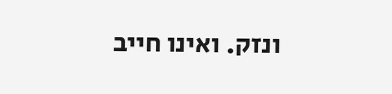ונזק. ואינו חייב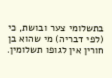בתשלומי צער ובושת, כי (לפי דבריה) מי שהוא בן חורין אין לגופו תשלומין.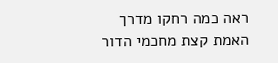ראה כמה רחקו מדרך האמת קצת מחכמי הדור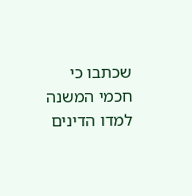שכתבו כי חכמי המשנה למדו הדינים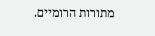מתורות הרומיים.